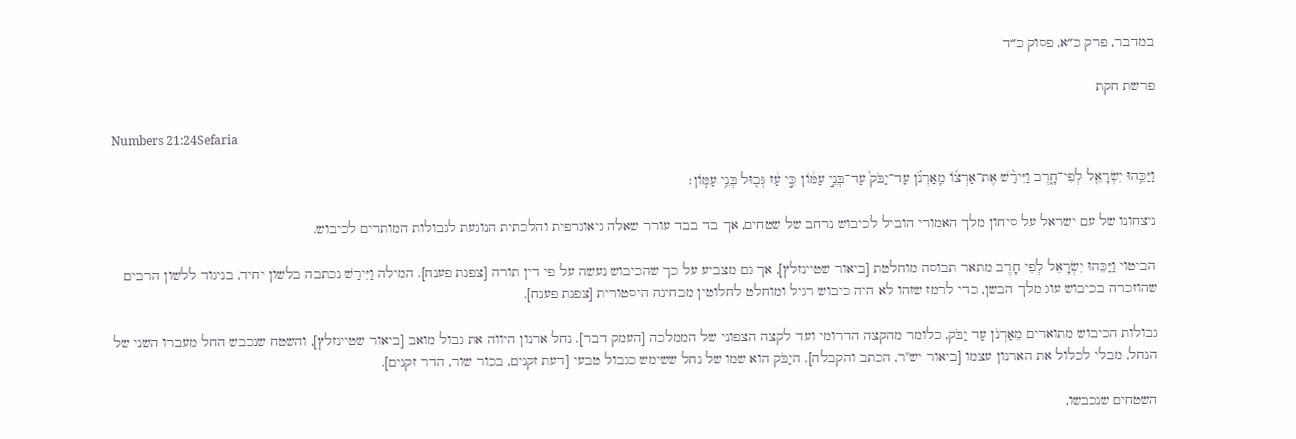במדבר, פרק כ״א, פסוק כ״ד

פרשת חקת

Numbers 21:24Sefaria

וַיַּכֵּ֥הוּ יִשְׂרָאֵ֖ל לְפִי־חָ֑רֶב וַיִּירַ֨שׁ אֶת־אַרְצ֜וֹ מֵֽאַרְנֹ֗ן עַד־יַבֹּק֙ עַד־בְּנֵ֣י עַמּ֔וֹן כִּ֣י עַ֔ז גְּב֖וּל בְּנֵ֥י עַמּֽוֹן׃

ניצחונו של עם ישראל על סיחון מלך האמורי הוביל לכיבוש נרחב של שטחים, אך בד בבד עורר שאלה גיאוגרפית והלכתית הנוגעת לגבולות המותרים לכיבוש.

הביטוי וַיַּכֵּהוּ יִשְׂרָאֵל לְפִי חָרֶב מתאר תבוסה מוחלטת [ביאור שטיינזלץ], אך גם מצביע על כך שהכיבוש נעשה על פי דין תורה [צפנת פענח]. המילה וַיִּירַשׁ נכתבה בלשון יחיד, בניגוד ללשון הרבים שהוזכרה בכיבוש עוג מלך הבשן, כדי לרמז שזהו לא היה כיבוש רגיל ומוחלט לחלוטין מבחינה היסטורית [צפנת פענח].

גבולות הכיבוש מתוארים מֵאַרְנֹן עַד יַבֹּק, כלומר מהקצה הדרומי ועד לקצה הצפוני של הממלכה [העמק דבר]. נחל ארנון היווה את גבול מואב [ביאור שטיינזלץ], והשטח שנכבש החל מעברו השני של הנחל, מבלי לכלול את הארנון עצמו [ביאור יש"ר, הכתב והקבלה]. היַבֹּק הוא שמו של נחל ששימש כגבול טבעי [דעת זקנים, בכור שור, הדר זקנים].

השטחים שנכבשו,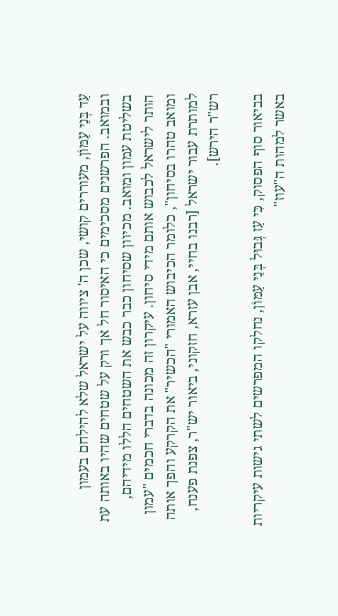עַד בְּנֵי עַמּוֹן, מעוררים קושי, שכן ה' ציווה על ישראל שלא להילחם בעמון ובמואב. הפרשנים מסכימים כי האיסור חל אך ורק על שטחים שהיו באותה עת בשליטת עמון ומואב. מכיוון שסיחון כבר כבש את השטחים הללו מידיהם, הותר לישראל לכבוש אותם מידי סיחון. עיקרון זה מכונה בדברי חכמים "עמון ומואב טהרו בסיחון", כלומר הכיבוש האמורי "הכשיר" את הקרקע והפך אותה למותרת עבור ישראל [רבנו בחיי, אבן עזרא, חזקוני, ביאור יש"ר, צפנת פענח, רש"ר הירש].

בביאור סוף הפסוק, כִּי עַז גְּבוּל בְּנֵי עַמּוֹן, נחלקו המפרשים לשתי גישות עיקריות באשר למהות ה"עוז"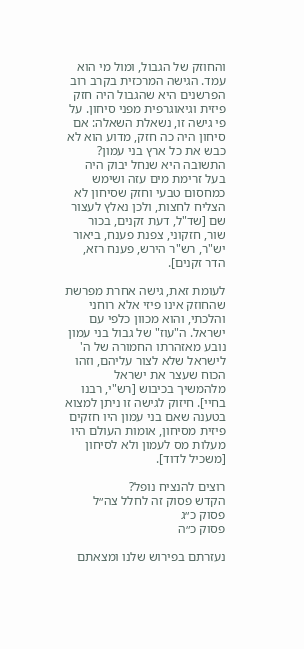והחוזק של הגבול, ומול מי הוא עמד. הגישה המרכזית בקרב רוב הפרשנים היא שהגבול היה חזק פיזית וגיאוגרפית מפני סיחון. על פי גישה זו, נשאלת השאלה: אם סיחון היה כה חזק, מדוע הוא לא כבש את כל ארץ בני עמון? התשובה היא שנחל יבוק היה בעל זרימת מים עזה ושימש כמחסום טבעי וחזק שסיחון לא הצליח לחצות, ולכן נאלץ לעצור שם [שד"ל, דעת זקנים, בכור שור, חזקוני, צפנת פענח, ביאור יש"ר, רש"ר הירש, פענח רזא, הדר זקנים].

לעומת זאת, גישה אחרת מפרשת שהחוזק אינו פיזי אלא רוחני והלכתי, והוא מכוון כלפי עם ישראל. ה"עוז" של גבול בני עמון נובע מאזהרתו החמורה של ה' לישראל שלא לצור עליהם, וזהו הכוח שעצר את ישראל מלהמשיך בכיבוש [רש"י, רבנו בחיי]. חיזוק לגישה זו ניתן למצוא בטענה שאם בני עמון היו חזקים פיזית מסיחון, אומות העולם היו מעלות מס לעמון ולא לסיחון [משכיל לדוד].

רוצים להנציח נופל?
הקדש פסוק זה לחלל צה״ל
פסוק כ״ג
פסוק כ״ה

נעזרתם בפירוש שלנו ומצאתם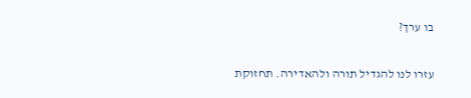בו ערך?

עזרו לנו להגדיל תורה ולהאדירה. תחזוקת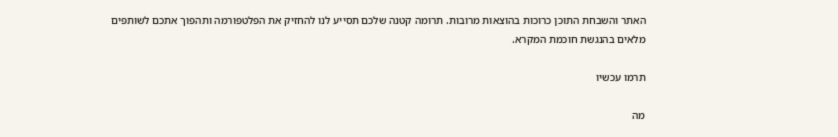האתר והשבחת התוכן כרוכות בהוצאות מרובות. תרומה קטנה שלכם תסייע לנו להחזיק את הפלטפורמה ותהפוך אתכם לשותפים מלאים בהנגשת חוכמת המקרא.

תרמו עכשיו

מה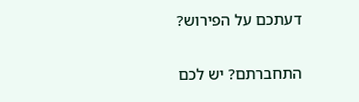דעתכם על הפירוש?

התחברתם? יש לכם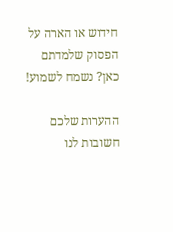חידוש או הארה על הפסוק שלמדתם כאן? נשמח לשמוע!

ההערות שלכם חשובות לנו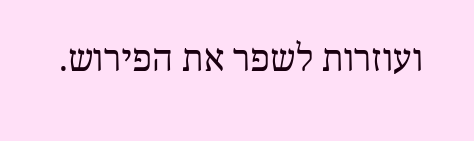ועוזרות לשפר את הפירוש.